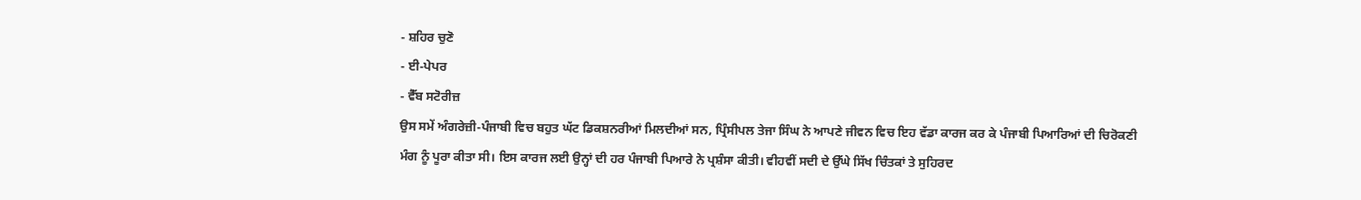- ਸ਼ਹਿਰ ਚੁਣੋ
- ਈ-ਪੇਪਰ
- ਵੈੱਬ ਸਟੋਰੀਜ਼
ਉਸ ਸਮੇਂ ਅੰਗਰੇਜ਼ੀ-ਪੰਜਾਬੀ ਵਿਚ ਬਹੁਤ ਘੱਟ ਡਿਕਸ਼ਨਰੀਆਂ ਮਿਲਦੀਆਂ ਸਨ, ਪ੍ਰਿੰਸੀਪਲ ਤੇਜਾ ਸਿੰਘ ਨੇ ਆਪਣੇ ਜੀਵਨ ਵਿਚ ਇਹ ਵੱਡਾ ਕਾਰਜ ਕਰ ਕੇ ਪੰਜਾਬੀ ਪਿਆਰਿਆਂ ਦੀ ਚਿਰੋਕਣੀ ਮੰਗ ਨੂੰ ਪੂਰਾ ਕੀਤਾ ਸੀ। ਇਸ ਕਾਰਜ ਲਈ ਉਨ੍ਹਾਂ ਦੀ ਹਰ ਪੰਜਾਬੀ ਪਿਆਰੇ ਨੇ ਪ੍ਰਸ਼ੰਸਾ ਕੀਤੀ। ਵੀਹਵੀਂ ਸਦੀ ਦੇ ਉੱਘੇ ਸਿੱਖ ਚਿੰਤਕਾਂ ਤੇ ਸੁਹਿਰਦ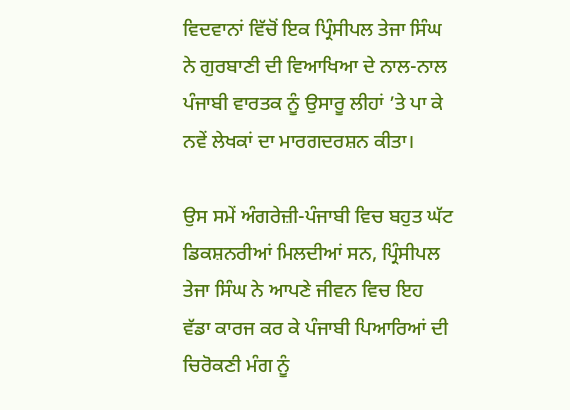ਵਿਦਵਾਨਾਂ ਵਿੱਚੋਂ ਇਕ ਪ੍ਰਿੰਸੀਪਲ ਤੇਜਾ ਸਿੰਘ ਨੇ ਗੁਰਬਾਣੀ ਦੀ ਵਿਆਖਿਆ ਦੇ ਨਾਲ-ਨਾਲ ਪੰਜਾਬੀ ਵਾਰਤਕ ਨੂੰ ਉਸਾਰੂ ਲੀਹਾਂ ’ਤੇ ਪਾ ਕੇ ਨਵੇਂ ਲੇਖਕਾਂ ਦਾ ਮਾਰਗਦਰਸ਼ਨ ਕੀਤਾ।

ਉਸ ਸਮੇਂ ਅੰਗਰੇਜ਼ੀ-ਪੰਜਾਬੀ ਵਿਚ ਬਹੁਤ ਘੱਟ ਡਿਕਸ਼ਨਰੀਆਂ ਮਿਲਦੀਆਂ ਸਨ, ਪ੍ਰਿੰਸੀਪਲ ਤੇਜਾ ਸਿੰਘ ਨੇ ਆਪਣੇ ਜੀਵਨ ਵਿਚ ਇਹ ਵੱਡਾ ਕਾਰਜ ਕਰ ਕੇ ਪੰਜਾਬੀ ਪਿਆਰਿਆਂ ਦੀ ਚਿਰੋਕਣੀ ਮੰਗ ਨੂੰ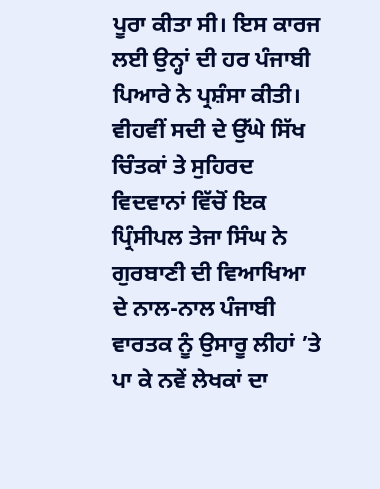ਪੂਰਾ ਕੀਤਾ ਸੀ। ਇਸ ਕਾਰਜ ਲਈ ਉਨ੍ਹਾਂ ਦੀ ਹਰ ਪੰਜਾਬੀ ਪਿਆਰੇ ਨੇ ਪ੍ਰਸ਼ੰਸਾ ਕੀਤੀ। ਵੀਹਵੀਂ ਸਦੀ ਦੇ ਉੱਘੇ ਸਿੱਖ ਚਿੰਤਕਾਂ ਤੇ ਸੁਹਿਰਦ ਵਿਦਵਾਨਾਂ ਵਿੱਚੋਂ ਇਕ ਪ੍ਰਿੰਸੀਪਲ ਤੇਜਾ ਸਿੰਘ ਨੇ ਗੁਰਬਾਣੀ ਦੀ ਵਿਆਖਿਆ ਦੇ ਨਾਲ-ਨਾਲ ਪੰਜਾਬੀ ਵਾਰਤਕ ਨੂੰ ਉਸਾਰੂ ਲੀਹਾਂ ’ਤੇ ਪਾ ਕੇ ਨਵੇਂ ਲੇਖਕਾਂ ਦਾ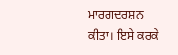ਮਾਰਗਦਰਸ਼ਨ ਕੀਤਾ। ਇਸੇ ਕਰਕੇ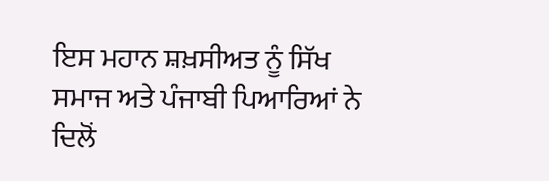ਇਸ ਮਹਾਨ ਸ਼ਖ਼ਸੀਅਤ ਨੂੰ ਸਿੱਖ ਸਮਾਜ ਅਤੇ ਪੰਜਾਬੀ ਪਿਆਰਿਆਂ ਨੇ ਦਿਲੋਂ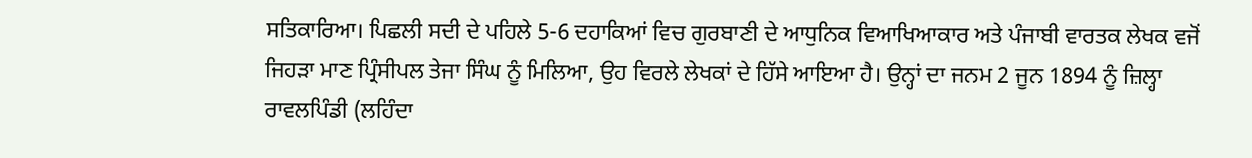ਸਤਿਕਾਰਿਆ। ਪਿਛਲੀ ਸਦੀ ਦੇ ਪਹਿਲੇ 5-6 ਦਹਾਕਿਆਂ ਵਿਚ ਗੁਰਬਾਣੀ ਦੇ ਆਧੁਨਿਕ ਵਿਆਖਿਆਕਾਰ ਅਤੇ ਪੰਜਾਬੀ ਵਾਰਤਕ ਲੇਖਕ ਵਜੋਂ ਜਿਹੜਾ ਮਾਣ ਪ੍ਰਿੰਸੀਪਲ ਤੇਜਾ ਸਿੰਘ ਨੂੰ ਮਿਲਿਆ, ਉਹ ਵਿਰਲੇ ਲੇਖਕਾਂ ਦੇ ਹਿੱਸੇ ਆਇਆ ਹੈ। ਉਨ੍ਹਾਂ ਦਾ ਜਨਮ 2 ਜੂਨ 1894 ਨੂੰ ਜ਼ਿਲ੍ਹਾ ਰਾਵਲਪਿੰਡੀ (ਲਹਿੰਦਾ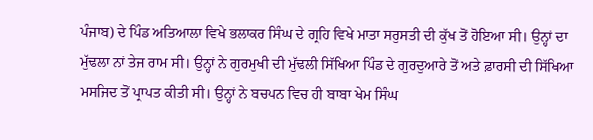ਪੰਜਾਬ) ਦੇ ਪਿੰਡ ਅਤਿਆਲਾ ਵਿਖੇ ਭਲਾਕਰ ਸਿੰਘ ਦੇ ਗ੍ਰਹਿ ਵਿਖੇ ਮਾਤਾ ਸਰੁਸਤੀ ਦੀ ਕੁੱਖ ਤੋਂ ਹੋਇਆ ਸੀ। ਉਨ੍ਹਾਂ ਦਾ ਮੁੱਢਲਾ ਨਾਂ ਤੇਜ ਰਾਮ ਸੀ। ਉਨ੍ਹਾਂ ਨੇ ਗੁਰਮੁਖੀ ਦੀ ਮੁੱਢਲੀ ਸਿੱਖਿਆ ਪਿੰਡ ਦੇ ਗੁਰਦੁਆਰੇ ਤੋਂ ਅਤੇ ਫ਼ਾਰਸੀ ਦੀ ਸਿੱਖਿਆ ਮਸਜਿਦ ਤੋਂ ਪ੍ਰਾਪਤ ਕੀਤੀ ਸੀ। ਉਨ੍ਹਾਂ ਨੇ ਬਚਪਨ ਵਿਚ ਹੀ ਬਾਬਾ ਖੇਮ ਸਿੰਘ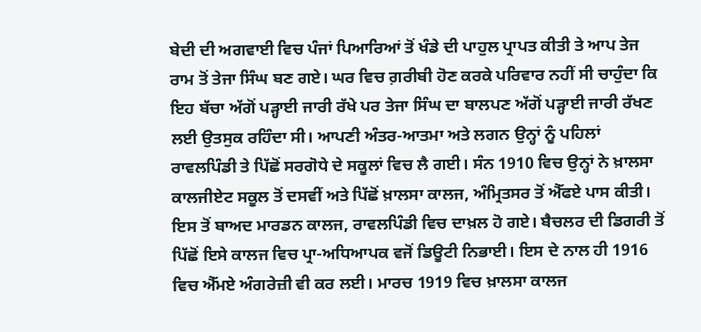ਬੇਦੀ ਦੀ ਅਗਵਾਈ ਵਿਚ ਪੰਜਾਂ ਪਿਆਰਿਆਂ ਤੋਂ ਖੰਡੇ ਦੀ ਪਾਹੁਲ ਪ੍ਰਾਪਤ ਕੀਤੀ ਤੇ ਆਪ ਤੇਜ ਰਾਮ ਤੋਂ ਤੇਜਾ ਸਿੰਘ ਬਣ ਗਏ। ਘਰ ਵਿਚ ਗ਼ਰੀਬੀ ਹੋਣ ਕਰਕੇ ਪਰਿਵਾਰ ਨਹੀਂ ਸੀ ਚਾਹੁੰਦਾ ਕਿ ਇਹ ਬੱਚਾ ਅੱਗੋਂ ਪੜ੍ਹਾਈ ਜਾਰੀ ਰੱਖੇ ਪਰ ਤੇਜਾ ਸਿੰਘ ਦਾ ਬਾਲਪਣ ਅੱਗੋਂ ਪੜ੍ਹਾਈ ਜਾਰੀ ਰੱਖਣ ਲਈ ਉਤਸੁਕ ਰਹਿੰਦਾ ਸੀ। ਆਪਣੀ ਅੰਤਰ-ਆਤਮਾ ਅਤੇ ਲਗਨ ਉਨ੍ਹਾਂ ਨੂੰ ਪਹਿਲਾਂ ਰਾਵਲਪਿੰਡੀ ਤੇ ਪਿੱਛੋਂ ਸਰਗੋਧੇ ਦੇ ਸਕੂਲਾਂ ਵਿਚ ਲੈ ਗਈ। ਸੰਨ 1910 ਵਿਚ ਉਨ੍ਹਾਂ ਨੇ ਖ਼ਾਲਸਾ ਕਾਲਜੀਏਟ ਸਕੂਲ ਤੋਂ ਦਸਵੀਂ ਅਤੇ ਪਿੱਛੋਂ ਖ਼ਾਲਸਾ ਕਾਲਜ, ਅੰਮ੍ਰਿਤਸਰ ਤੋਂ ਐੱਫਏ ਪਾਸ ਕੀਤੀ। ਇਸ ਤੋਂ ਬਾਅਦ ਮਾਰਡਨ ਕਾਲਜ, ਰਾਵਲਪਿੰਡੀ ਵਿਚ ਦਾਖ਼ਲ ਹੋ ਗਏ। ਬੈਚਲਰ ਦੀ ਡਿਗਰੀ ਤੋਂ ਪਿੱਛੋਂ ਇਸੇ ਕਾਲਜ ਵਿਚ ਪ੍ਰਾ-ਅਧਿਆਪਕ ਵਜੋਂ ਡਿਊਟੀ ਨਿਭਾਈ। ਇਸ ਦੇ ਨਾਲ ਹੀ 1916 ਵਿਚ ਐੱਮਏ ਅੰਗਰੇਜ਼ੀ ਵੀ ਕਰ ਲਈ। ਮਾਰਚ 1919 ਵਿਚ ਖ਼ਾਲਸਾ ਕਾਲਜ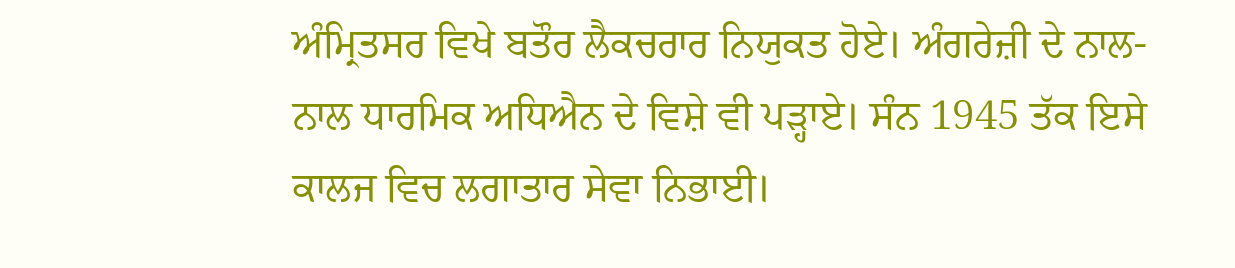ਅੰਮ੍ਰਿਤਸਰ ਵਿਖੇ ਬਤੌਰ ਲੈਕਚਰਾਰ ਨਿਯੁਕਤ ਹੋਏ। ਅੰਗਰੇਜ਼ੀ ਦੇ ਨਾਲ-ਨਾਲ ਧਾਰਮਿਕ ਅਧਿਐਨ ਦੇ ਵਿਸ਼ੇ ਵੀ ਪੜ੍ਹਾਏ। ਸੰਨ 1945 ਤੱਕ ਇਸੇ ਕਾਲਜ ਵਿਚ ਲਗਾਤਾਰ ਸੇਵਾ ਨਿਭਾਈ।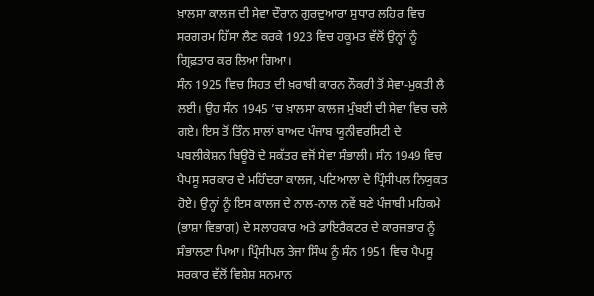ਖ਼ਾਲਸਾ ਕਾਲਜ ਦੀ ਸੇਵਾ ਦੌਰਾਨ ਗੁਰਦੁਆਰਾ ਸੁਧਾਰ ਲਹਿਰ ਵਿਚ ਸਰਗਰਮ ਹਿੱਸਾ ਲੈਣ ਕਰਕੇ 1923 ਵਿਚ ਹਕੂਮਤ ਵੱਲੋਂ ਉਨ੍ਹਾਂ ਨੂੰ ਗ੍ਰਿਫ਼ਤਾਰ ਕਰ ਲਿਆ ਗਿਆ।
ਸੰਨ 1925 ਵਿਚ ਸਿਹਤ ਦੀ ਖ਼ਰਾਬੀ ਕਾਰਨ ਨੌਕਰੀ ਤੋਂ ਸੇਵਾ-ਮੁਕਤੀ ਲੈ ਲਈ। ਉਹ ਸੰਨ 1945 ’ਚ ਖ਼ਾਲਸਾ ਕਾਲਜ ਮੁੰਬਈ ਦੀ ਸੇਵਾ ਵਿਚ ਚਲੇ ਗਏ। ਇਸ ਤੋਂ ਤਿੰਨ ਸਾਲਾਂ ਬਾਅਦ ਪੰਜਾਬ ਯੂਨੀਵਰਸਿਟੀ ਦੇ ਪਬਲੀਕੇਸ਼ਨ ਬਿਊਰੋ ਦੇ ਸਕੱਤਰ ਵਜੋਂ ਸੇਵਾ ਸੰਭਾਲੀ। ਸੰਨ 1949 ਵਿਚ ਪੈਪਸੂ ਸਰਕਾਰ ਦੇ ਮਹਿੰਦਰਾ ਕਾਲਜ, ਪਟਿਆਲਾ ਦੇ ਪ੍ਰਿੰਸੀਪਲ ਨਿਯੁਕਤ ਹੋਏ। ਉਨ੍ਹਾਂ ਨੂੰ ਇਸ ਕਾਲਜ ਦੇ ਨਾਲ-ਨਾਲ ਨਵੇਂ ਬਣੇ ਪੰਜਾਬੀ ਮਹਿਕਮੇ (ਭਾਸ਼ਾ ਵਿਭਾਗ) ਦੇ ਸਲਾਹਕਾਰ ਅਤੇ ਡਾਇਰੈਕਟਰ ਦੇ ਕਾਰਜਭਾਰ ਨੂੰ ਸੰਭਾਲਣਾ ਪਿਆ। ਪ੍ਰਿੰਸੀਪਲ ਤੇਜਾ ਸਿੰਘ ਨੂੰ ਸੰਨ 1951 ਵਿਚ ਪੈਪਸੂ ਸਰਕਾਰ ਵੱਲੋਂ ਵਿਸ਼ੇਸ਼ ਸਨਮਾਨ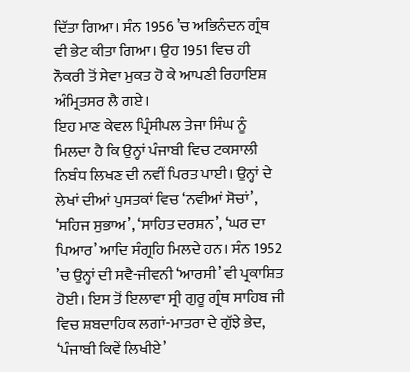ਦਿੱਤਾ ਗਿਆ। ਸੰਨ 1956 ’ਚ ਅਭਿਨੰਦਨ ਗ੍ਰੰਥ ਵੀ ਭੇਟ ਕੀਤਾ ਗਿਆ। ਉਹ 1951 ਵਿਚ ਹੀ ਨੌਕਰੀ ਤੋਂ ਸੇਵਾ ਮੁਕਤ ਹੋ ਕੇ ਆਪਣੀ ਰਿਹਾਇਸ਼ ਅੰਮ੍ਰਿਤਸਰ ਲੈ ਗਏ।
ਇਹ ਮਾਣ ਕੇਵਲ ਪ੍ਰਿੰਸੀਪਲ ਤੇਜਾ ਸਿੰਘ ਨੂੰ ਮਿਲਦਾ ਹੈ ਕਿ ਉਨ੍ਹਾਂ ਪੰਜਾਬੀ ਵਿਚ ਟਕਸਾਲੀ ਨਿਬੰਧ ਲਿਖਣ ਦੀ ਨਵੀਂ ਪਿਰਤ ਪਾਈ। ਉਨ੍ਹਾਂ ਦੇ ਲੇਖਾਂ ਦੀਆਂ ਪੁਸਤਕਾਂ ਵਿਚ ‘ਨਵੀਆਂ ਸੋਚਾਂ’, ‘ਸਹਿਜ ਸੁਭਾਅ’, ‘ਸਾਹਿਤ ਦਰਸ਼ਨ’, ‘ਘਰ ਦਾ ਪਿਆਰ’ ਆਦਿ ਸੰਗ੍ਰਹਿ ਮਿਲਦੇ ਹਨ। ਸੰਨ 1952 ’ਚ ਉਨ੍ਹਾਂ ਦੀ ਸਵੈ-ਜੀਵਨੀ ‘ਆਰਸੀ’ ਵੀ ਪ੍ਰਕਾਸ਼ਿਤ ਹੋਈ। ਇਸ ਤੋਂ ਇਲਾਵਾ ਸ੍ਰੀ ਗੁਰੂ ਗ੍ਰੰਥ ਸਾਹਿਬ ਜੀ ਵਿਚ ਸ਼ਬਦਾਹਿਕ ਲਗਾਂ-ਮਾਤਰਾ ਦੇ ਗੁੱਝੇ ਭੇਦ, ‘ਪੰਜਾਬੀ ਕਿਵੇਂ ਲਿਖੀਏ’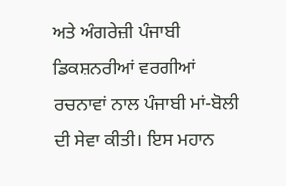ਅਤੇ ਅੰਗਰੇਜ਼ੀ ਪੰਜਾਬੀ ਡਿਕਸ਼ਨਰੀਆਂ ਵਰਗੀਆਂ ਰਚਨਾਵਾਂ ਨਾਲ ਪੰਜਾਬੀ ਮਾਂ-ਬੋਲੀ ਦੀ ਸੇਵਾ ਕੀਤੀ। ਇਸ ਮਹਾਨ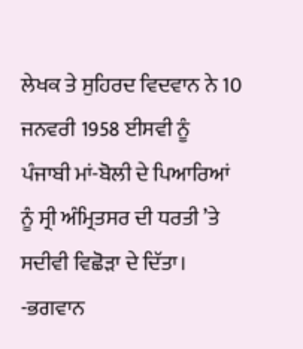ਲੇਖਕ ਤੇ ਸੁਹਿਰਦ ਵਿਦਵਾਨ ਨੇ 10 ਜਨਵਰੀ 1958 ਈਸਵੀ ਨੂੰ ਪੰਜਾਬੀ ਮਾਂ-ਬੋਲੀ ਦੇ ਪਿਆਰਿਆਂ ਨੂੰ ਸ੍ਰੀ ਅੰਮ੍ਰਿਤਸਰ ਦੀ ਧਰਤੀ ’ਤੇ ਸਦੀਵੀ ਵਿਛੋੜਾ ਦੇ ਦਿੱਤਾ।
-ਭਗਵਾਨ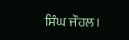ਸਿੰਘ ਜੌਹਲ।